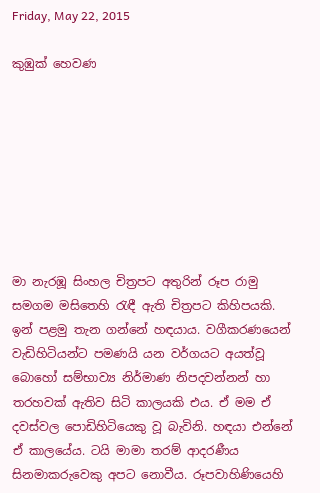Friday, May 22, 2015

කුඹුක් හෙවණ








මා නැරඹූ සිංහල චිත්‍රපට අතුරින් රූප රාමු සමගම මසිතෙහි රැඳී ඇති චිත්‍රපට කිහිපයකි. ඉන් පළමු තැන ගන්නේ හඳයාය. වගීකරණයෙන් වැඩිහිටියන්ට පමණයි යන වර්ගයට අයත්වූ බොහෝ සම්භාව්‍ය නිර්මාණ නිපදවන්නන් හා තරහවක් ඇතිව සිටි කාලයකි එය. ඒ මම ඒ දවස්වල පොඩිහිටියෙකු වූ බැවිනි. හඳයා එන්නේ ඒ කාලයේය. ටයි මාමා තරම් ආදරණීය සිනමාකරුවෙකු අපට නොවීය. රූපවාහිණියෙහි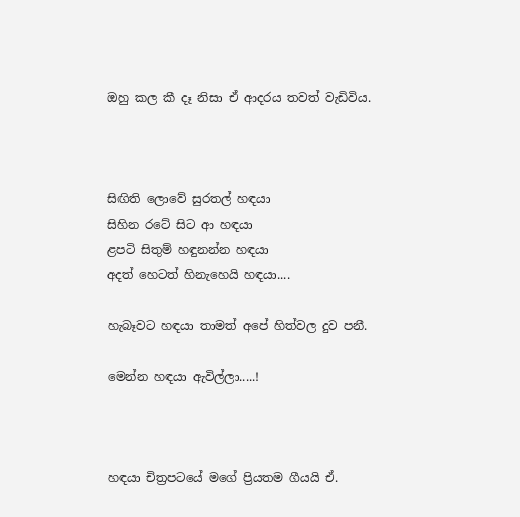ඔහු කල කී දෑ නිසා ඒ ආදරය තවත් වැඩිවිය.



සිඟිති ලොවේ සුරතල් හඳයා
සිහින රටේ සිට ආ හඳයා
ළපටි සිතුම් හඳුනන්න හඳයා
අදත් හෙටත් හිනැහෙයි හඳයා....

හැබෑවට හඳයා තාමත් අපේ හිත්වල දුව පනී.

මෙන්න හඳයා ඇවිල්ලා.....!



හඳයා චිත්‍රපටයේ මගේ ප්‍රියතම ගීයයි ඒ.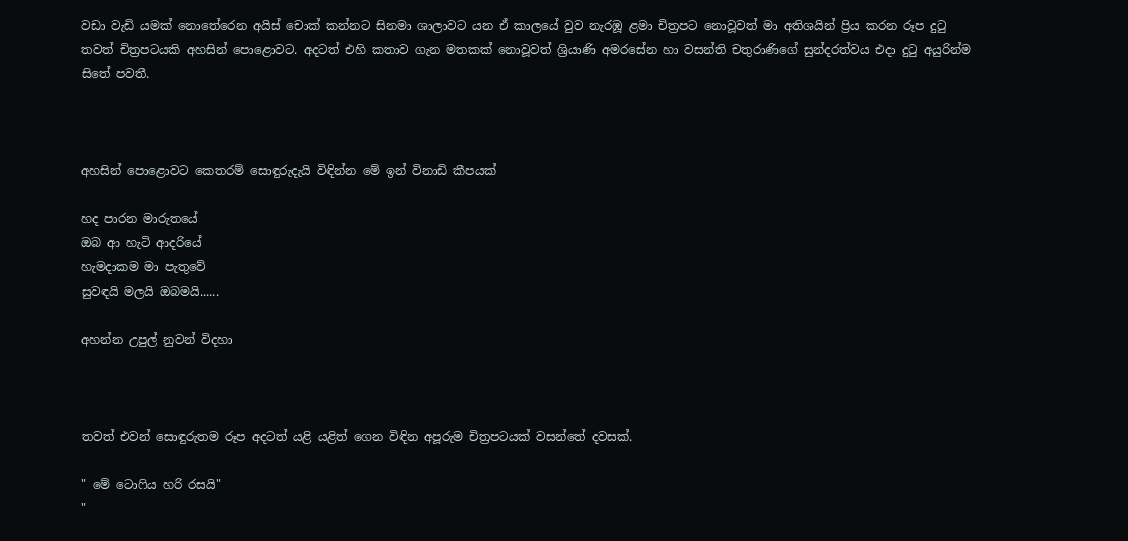වඩා වැඩි යමක් නොතේරෙන අයිස් චොක් කන්නට සිනමා ශාලාවට යන ඒ කාලයේ වුව නැරඹූ ළමා චිත්‍රපට නොවූවත් මා අතිශයින් ප්‍රිය කරන රූප දුටු තවත් චිත්‍රපටයකි අහසින් පොළොවට. අදටත් එහි කතාව ගැන මතකක් නොවූවත් ශ්‍රියාණි අමරසේන හා වසන්ති චතුරාණිගේ සුන්දරත්වය එදා දුටු අයුරින්ම සිතේ පවතී.



අහසින් පොළොවට කෙතරම් සොඳුරුදැයි විඳින්න මේ ඉන් විනාඩි කීපයක්

හද පාරන මාරුතයේ
ඔබ ආ හැටි ආදරියේ
හැමදාකම මා පැතුවේ
සුවඳයි මලයි ඔබමයි......

අහන්න උපුල් නුවන් විදහා



තවත් එවන් සොඳුරුතම රූප අදටත් යළි යළිත් ගෙන විඳින අපූරුම චිත්‍රපටයක් වසන්තේ දවසක්.

" මේ ටොෆිය හරි රසයි"
"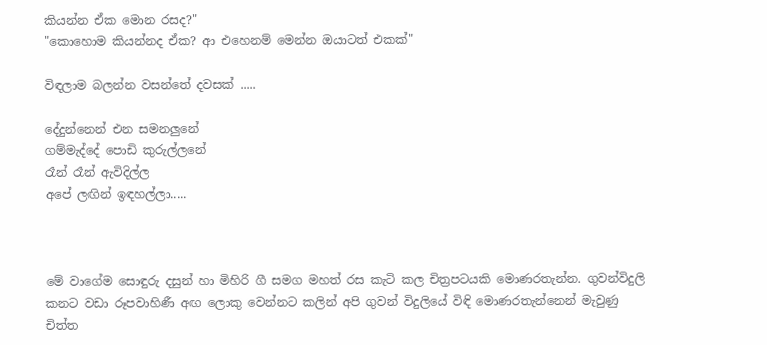කියන්න ඒක මොන රසද?"
"කොහොම කියන්නද ඒක? ආ එහෙනම් මෙන්න ඔයාටත් එකක්"

විඳලාම බලන්න වසන්තේ දවසක් .....

දේදුන්නෙන් එන සමනලුනේ
ගම්මැද්දේ පොඩි කුරුල්ලනේ
රෑන් රෑන් ඇවිදිල්ල
අපේ ලඟින් ඉඳහල්ලා.....



මේ වාගේම සොඳුරු දසුන් හා මිහිරි ගී සමග මහත් රස කැටි කල චිත්‍රපටයකි මොණරතැන්න. ගුවන්විදුලි කනට වඩා රූපවාහිණී අඟ ලොකු වෙන්නට කලින් අපි ගුවන් විදුලියේ විඳි මොණරතැන්නෙන් මැවුණු චිත්ත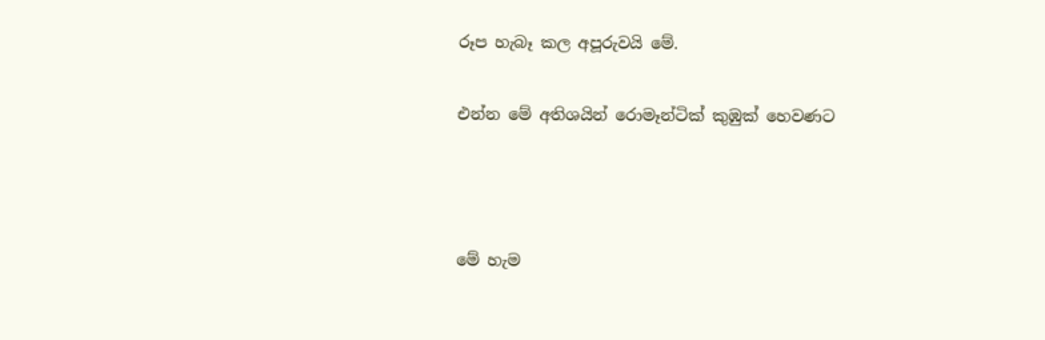රූප හැබෑ කල අපූරුවයි මේ.

එන්න මේ අතිශයින් රොමෑන්ටික් කුඹුක් හෙවණට



මේ හැම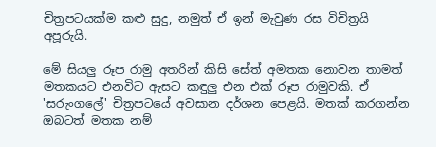චිත්‍රපටයක්ම කළු සුදු, නමුත් ඒ ඉන් මැවුණ රස විචිත්‍රයි අපූරුයි.

මේ සියලු රූප රාමු අතරින් කිසි සේත් අමතක නොවන තාමත් මතකයට එනවිට ඇසට කඳුලු එන එක් රූප රාමුවකි. ඒ 'සරුංගලේ' චිත්‍රපටයේ අවසාන දර්ශන පෙළයි. මතක් කරගන්න ඔබටත් මතක නම්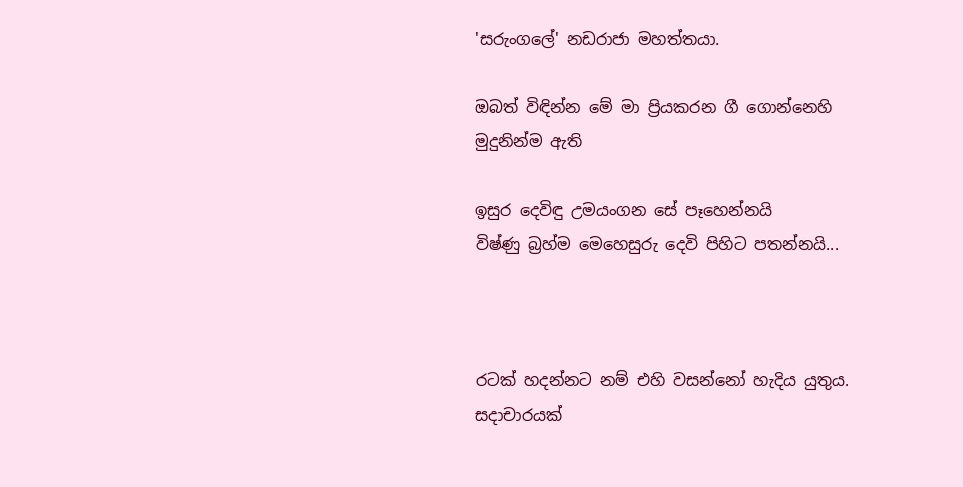'සරුංගලේ' නඩරාජා මහත්තයා.

ඔබත් විඳින්න මේ මා ප්‍රියකරන ගී ගොන්නෙහි මුදුනින්ම ඇති

ඉසුර දෙවිඳු උමයංගන සේ පෑහෙන්නයි
විෂ්ණු බ්‍රහ්ම මෙහෙසුරු දෙවි පිහිට පතන්නයි...



රටක් හදන්නට නම් එහි වසන්නෝ හැදිය යුතුය. සදාචාරයක්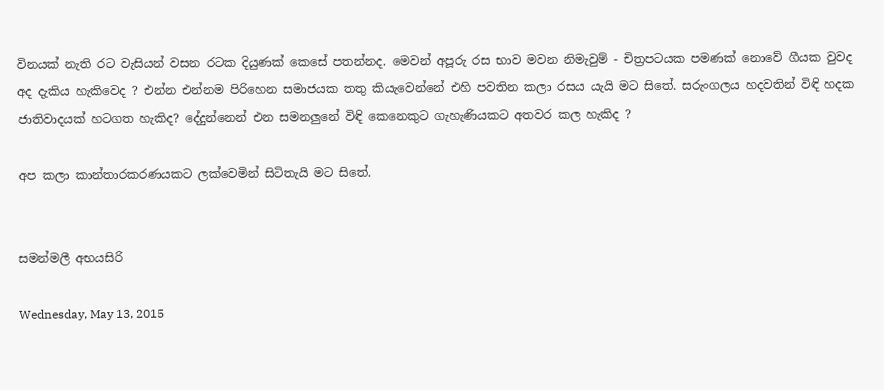විනයක් නැති රට වැසියන් වසන රටක දියුණක් කෙසේ පතන්නද. මෙවන් අපූරු රස භාව මවන නිමැවුම් - චිත්‍රපටයක පමණක් නොවේ ගීයක වුවද අද දැකිය හැකිවෙද ? එන්න එන්නම පිරිහෙන සමාජයක තතු කියැවෙන්නේ එහි පවතින කලා රසය යැයි මට සිතේ. සරුංගලය හදවතින් විඳි හදක ජාතිවාදයක් හටගත හැකිද? දේදුන්නෙන් එන සමනලුනේ විඳි කෙනෙකුට ගැහැණියකට අතවර කල හැකිද ?

අප කලා කාන්තාරකරණයකට ලක්වෙමින් සිටිතැයි මට සිතේ.


සමන්මලී අභයසිරි

Wednesday, May 13, 2015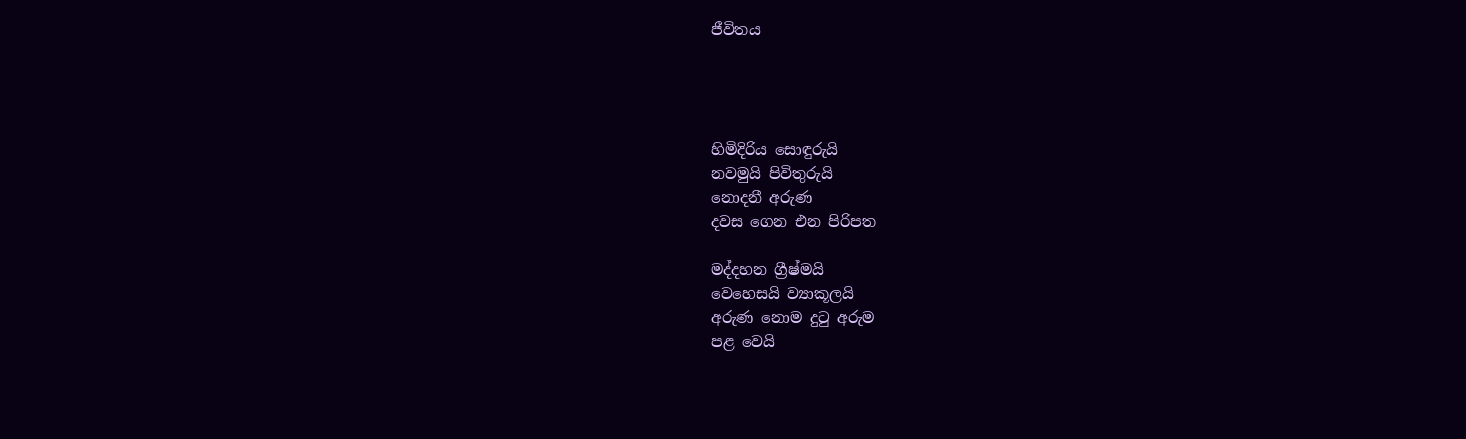ජීවිතය




හිමිදිරිය සොඳුරුයි
නවමුයි පිවිතුරුයි
නොදනී අරුණ
දවස ගෙන එන පිරිපත

මද්දහන ග්‍රීෂ්මයි
වෙහෙසයි ව්‍යාකූලයි
අරුණ නොම දුටු අරුම
පළ වෙයි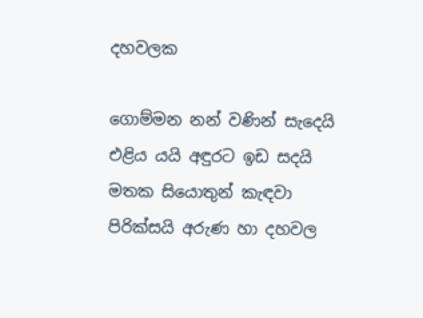දහවලක

ගොම්මන නන් වණින් සැදෙයි
එළිය යයි අඳුරට ඉඩ සදයි
මතක සියොතුන් කැඳවා
පිරික්සයි අරුණ හා දහවල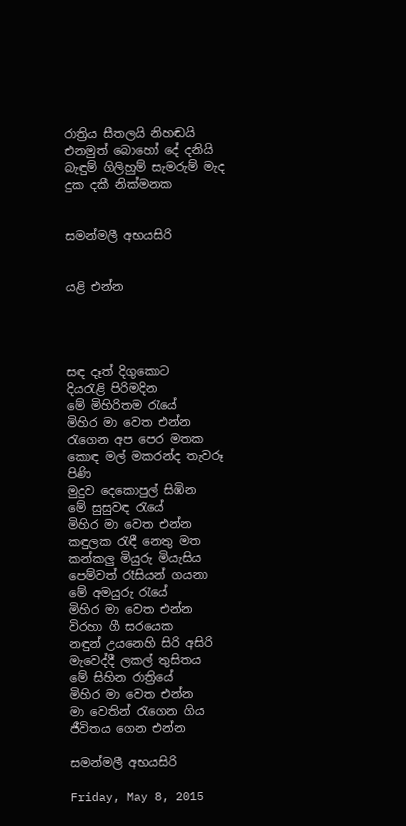රාත්‍රිය සීතලයි නිහඬයි
එනමුත් බොහෝ දේ දනියි
බැඳුම් ගිලිහුම් සැමරුම් මැද
දුක දකී නික්මනක


සමන්මලී අභයසිරි


යළි එන්න




සඳ දෑත් දිගුකොට
දියරැළි පිරිමදින
මේ මිහිරිතම රැයේ
මිහිර මා වෙත එන්න
රැගෙන අප පෙර මතක
කොඳ මල් මකරන්ද තැවරූ පිණි
මුදුව දෙකොපුල් සිඹින
මේ සුසුවඳ රැයේ
මිහිර මා වෙත එන්න
කඳුලක රැඳී නෙතු මත
කන්කලු මියුරු මියැසිය
පෙම්වත් රෑසියන් ගයනා
මේ අමයුරු රැයේ
මිහිර මා වෙත එන්න
විරහා ගී සරයෙක
නඳුන් උයනෙහි සිරි අසිරි
මැවෙද්දී ලකල් තුසිතය
මේ සිහින රාත්‍රියේ
මිහිර මා වෙත එන්න
මා වෙතින් රැගෙන ගිය
ජීවිතය ගෙන එන්න

සමන්මලී අභයසිරි

Friday, May 8, 2015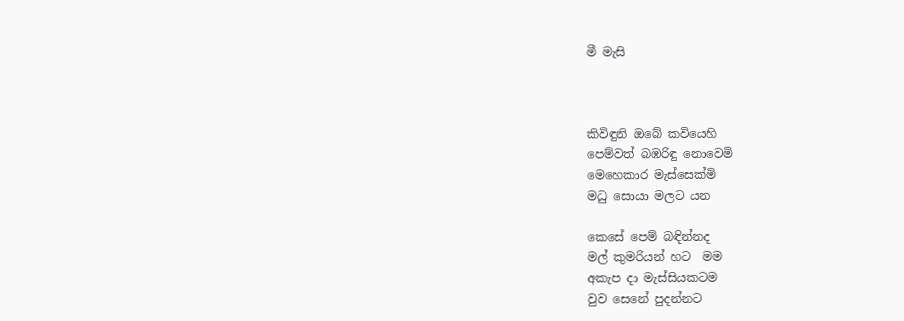මී මැසි



කිවිඳුනි ඔබේ කවියෙහි
පෙම්වත් බඹරිඳු නොවෙමි
මෙහෙකාර මැස්සෙක්මි
මධු සොයා මලට යන

කෙසේ පෙම් බඳින්නද
මල් කුමරියන් හට  මම
අකැප දා මැස්සියකටම
වුව සෙනේ පුදන්නට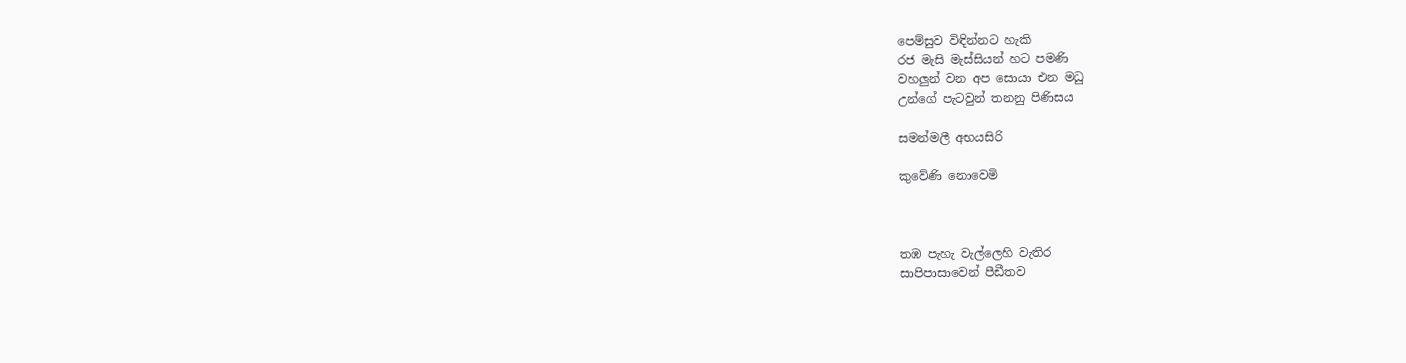පෙම්සුව විඳින්නට හැකි
රජ මැසි මැස්සියන් හට පමණි
වහලුන් වන අප සොයා එන මධු
උන්ගේ පැටවුන් තනනු පිණිසය

සමන්මලී අභයසිරි

කුවේණි නොවෙමි



තඹ පැහැ වැල්ලෙහි වැතිර
සාපිපාසාවෙන් පීඩීතව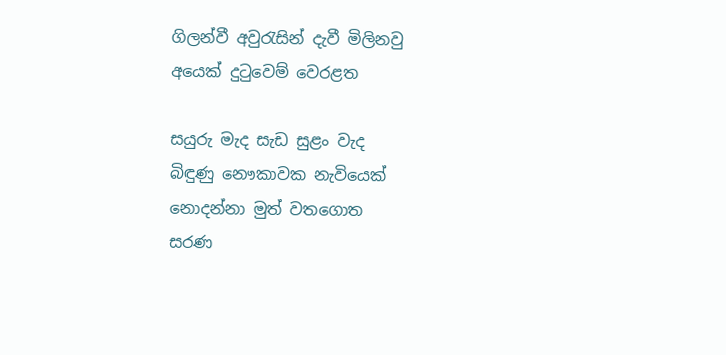ගිලන්වී අවුරැසින් දැවී මිලිනවු
අයෙක් දුටුවෙම් වෙරළත

සයුරු මැද සැඩ සුළං වැද
බිඳුණු නෞකාවක නැවියෙක්
නොදන්නා මුත් වතගොත
සරණ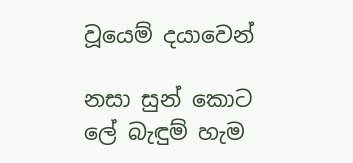වූයෙම් දයාවෙන්

නසා සුන් කොට ලේ බැඳුම් හැම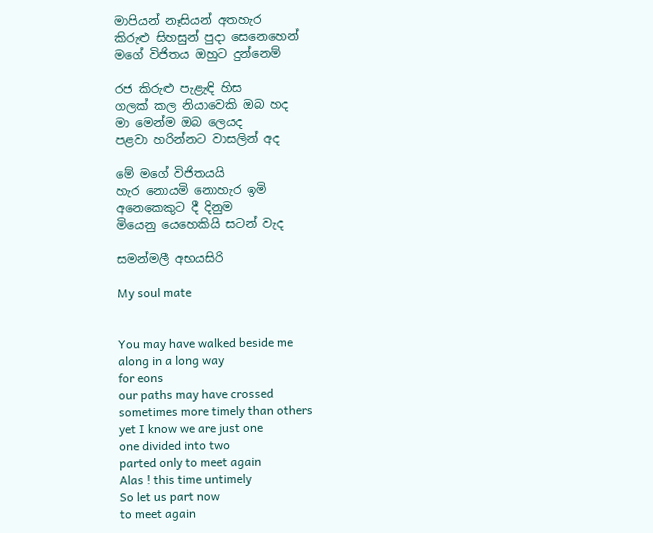මාපියන් නෑසියන් අතහැර
කිරුළු සිහසුන් පුදා සෙනෙහෙන්
මගේ විජිතය ඔහුට දුන්නෙම්

රජ කිරුළු පැළැඳි හිස
ගලක් කල නියාවෙකි ඔබ හද
මා මෙන්ම ඔබ ලෙයද
පළවා හරින්නට වාසලින් අද

මේ මගේ විජිතයයි
හැර නොයමි නොහැර ඉමි
අනෙකෙකුට දී දිනුම
මියෙනු යෙහෙකියි සටන් වැද

සමන්මලී අභයසිරි

My soul mate


You may have walked beside me
along in a long way
for eons
our paths may have crossed
sometimes more timely than others
yet I know we are just one
one divided into two
parted only to meet again
Alas ! this time untimely
So let us part now
to meet again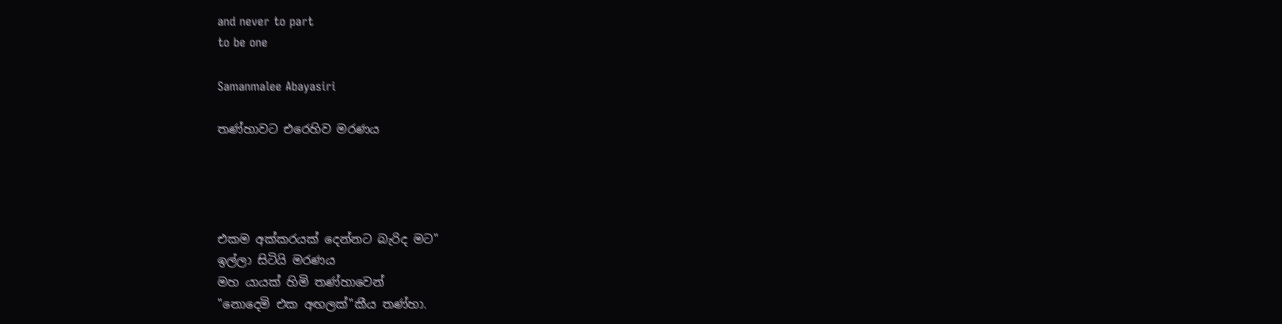and never to part
to be one

Samanmalee Abayasiri

තණ්හාවට එරෙහිව මරණය




එකම අක්කරයක් දෙන්නට බැරිද මට"
ඉල්ලා සිටියි මරණය
මහ යායක් හිමි තණ්හාවෙන්
"නොදෙමි එක අඟලක්"කීය තණ්හා.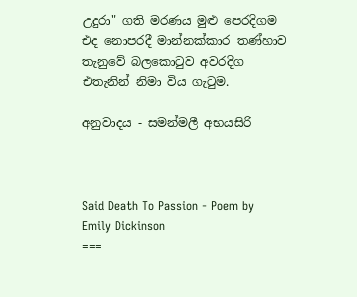උදුරා" ගති මරණය මුළු පෙරදිගම
එද නොපරදී මාන්නක්කාර තණ්හාව
තැනුවේ බලකොටුව අවරදිග
එතැනින් නිමා විය ගැටුම.

අනුවාදය - සමන්මලී අභයසිරි



Said Death To Passion - Poem by Emily Dickinson
===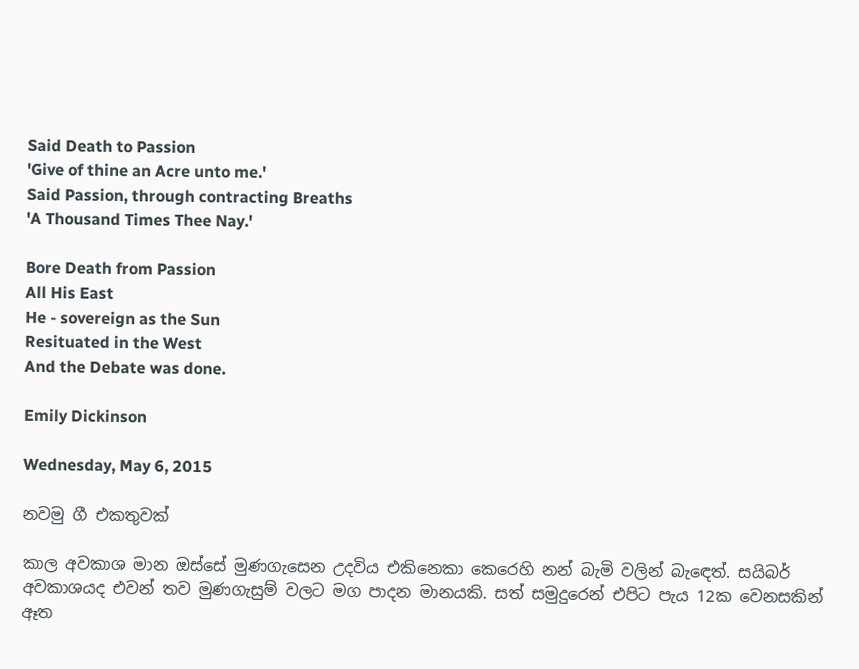Said Death to Passion
'Give of thine an Acre unto me.'
Said Passion, through contracting Breaths
'A Thousand Times Thee Nay.'

Bore Death from Passion
All His East
He - sovereign as the Sun
Resituated in the West
And the Debate was done.

Emily Dickinson

Wednesday, May 6, 2015

නවමු ගී එකතුවක්

කාල අවකාශ මාන ඔස්සේ මුණගැසෙන උදවිය එකිනෙකා කෙරෙහි නන් බැමි වලින් බැඳෙත්. සයිබර් අවකාශයද එවන් තව මුණගැසුම් වලට මග පාදන මානයකි. සත් සමුදුරෙන් එපිට පැය 12ක වෙනසකින් ඈත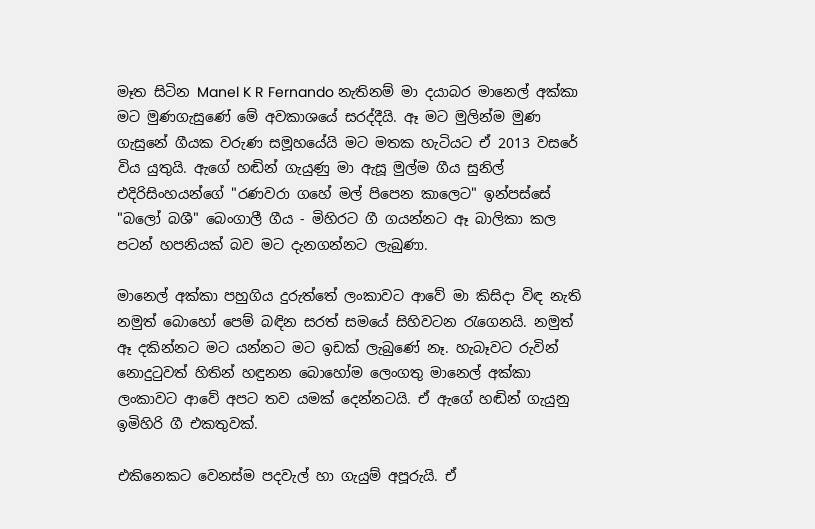මෑත සිටින Manel K R Fernando නැතිනම් මා දයාබර මානෙල් අක්කා මට මුණගැසුණේ මේ අවකාශයේ සරද්දීයි. ඈ මට මුලින්ම මුණ ගැසුනේ ගීයක වරුණ සමූහයේයි මට මතක හැටියට ඒ 2013 වසරේ විය යුතුයි. ඇගේ හඬින් ගැයුණු මා ඇසූ මුල්ම ගීය සුනිල් එදිරිසිංහයන්ගේ "රණවරා ගහේ මල් පිපෙන කාලෙට" ඉන්පස්සේ "බලෝ බශී" බෙංගාලී ගීය - මිහිරට ගී ගයන්නට ඈ බාලිකා කල පටන් හපනියක් බව මට දැනගන්නට ලැබුණා.

මානෙල් අක්කා පහුගිය දුරුත්තේ ලංකාවට ආවේ මා කිසිදා විඳ නැති නමුත් බොහෝ පෙම් බඳින සරත් සමයේ සිහිවටන රැගෙනයි. නමුත් ඈ දකින්නට මට යන්නට මට ඉඩක් ලැබුණේ නෑ. හැබෑවට රුවින් නොදුටුවත් හිතින් හඳුනන බොහෝම ලෙංගතු මානෙල් අක්කා ලංකාවට ආවේ අපට තව යමක් දෙන්නටයි. ඒ ඇගේ හඬින් ගැයුනු ඉමිහිරි ගී එකතුවක්.

එකිනෙකට වෙනස්ම පදවැල් හා ගැයුම් අපූරුයි. ඒ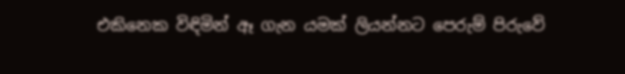එකිනෙක විඳිමින් ඈ ගැන යමක් ලියන්නට පෙරුම් පිරුවේ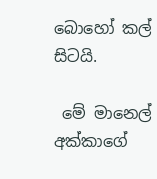බොහෝ කල් සිටයි.

 මේ මානෙල් අක්කාගේ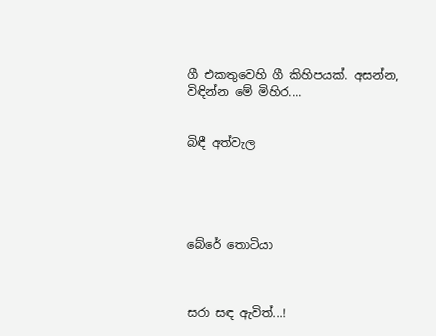ගී එකතුවෙහි ගී කිහිපයක්. අසන්න, විඳින්න මේ මිහිර....


බිඳී අත්වැල





බේරේ තොටියා



සරා සඳ ඇවිත්...!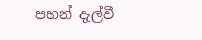පහන් දැල්වී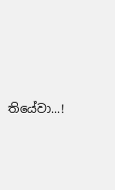තියේවා...!